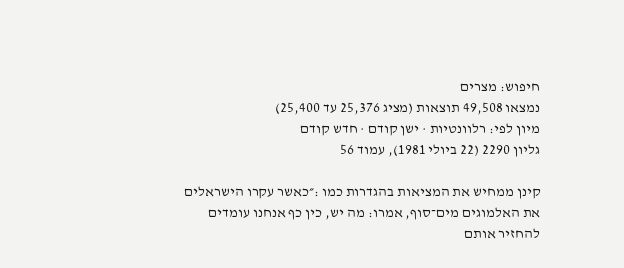חיפוש: מצרים
נמצאו 49,508 תוצאות (מציג 25,376 עד 25,400)
מיון לפי: רלוונטיות · ישן קודם · חדש קודם
גליון 2290 (22 ביולי 1981), עמוד 56

קינן ממחיש את המציאות בהגדרות כמו :״כאשר עקרו הישראלים את האלמוגים מים־סוף, אמרו: מה יש, כין כף אנחנו עומדים להחזיר אותם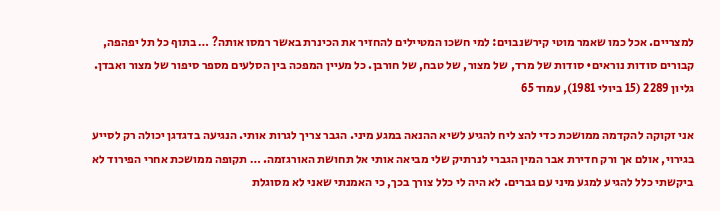למצריים. אכל כמו שאמר מוטי קירשנבוים: למי חשכו המטיילים להחזיר את הכינרת באשר רמסו אותה? … בתוף כל תל יפהפה, קבורים סודות נוראים• סודות של מרד, של מצור, של טבח, של חורבן. כל מעיין המפכה בין הסלעים מספר סיפור של מצור ואבדן.
גליון 2289 (15 ביולי 1981), עמוד 65

אני זקוקה להקדמה ממושכת כדי להצ ליח להגיע לשיא ההנאה במגע מיני. הגבר צריך לגרות אותי. הנגיעה בדגדגן יכולה רק לסייע בגירוי, אולם אך ורק חדירת אבר המין הגברי לנרתיק שלי מביאה אותי אל תחושת האורגזמה. … תקופה ממושכת אחרי הפירוד לא ביקשתי כלל להגיע למגע מיני עם גברים. לא היה לי כלל צורך בכך, כי האמנתי שאני לא מסוגלת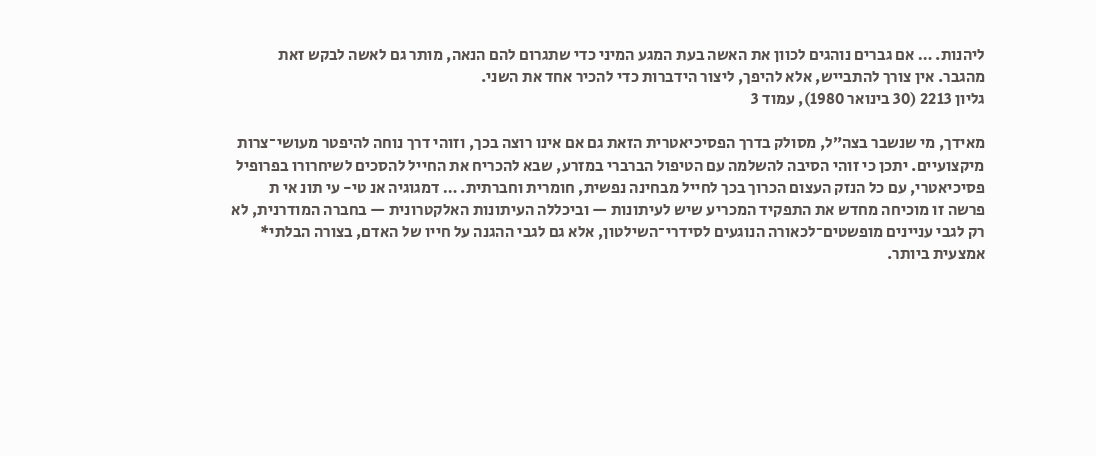ליהנות. … אם גברים נוהגים לכוון את האשה בעת המגע המיני כדי שתגרום להם הנאה, מותר גם לאשה לבקש זאת מהגבר. אין צורך להתבייש, אלא להיפך, ליצור הידברות כדי להכיר אחד את השני.
גליון 2213 (30 בינואר 1980), עמוד 3

מאידך, מי שנשבר בצה״ל, מסולק בדרך הפסיכיאטרית הזאת גם אם אינו רוצה בכך, וזוהי דרך נוחה להיפטר מעושי־צרות מיקצועיים. יתכן כי זוהי הסיבה להשלמה עם הטיפול הברברי במזרע, שבא להכריח את החייל להסכים לשיחרורו בפרופיל פסיכיאטרי, עם כל הנזק העצום הכרוך בכך לחייל מבחינה נפשית, חומרית וחברתית. … דמגוגיה אנ טי- עי תונ אי ת פרשה זו מוכיחה מחדש את התפקיד המכריע שיש לעיתונות — וביכללה העיתונות האלקטרונית — בחברה המודרנית, לא רק לגבי עניינים מופשטים־לכאורה הנוגעים לסידרי־השילטון, אלא גם לגבי ההגנה על חייו של האדם, בצורה הבלתי* אמצעית ביותר.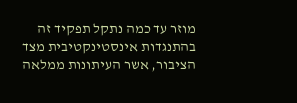מוזר עד כמה נתקל תפקיד זה בהתנגדות אינסטינקטיבית מצד הציבור, אשר העיתונות ממלאה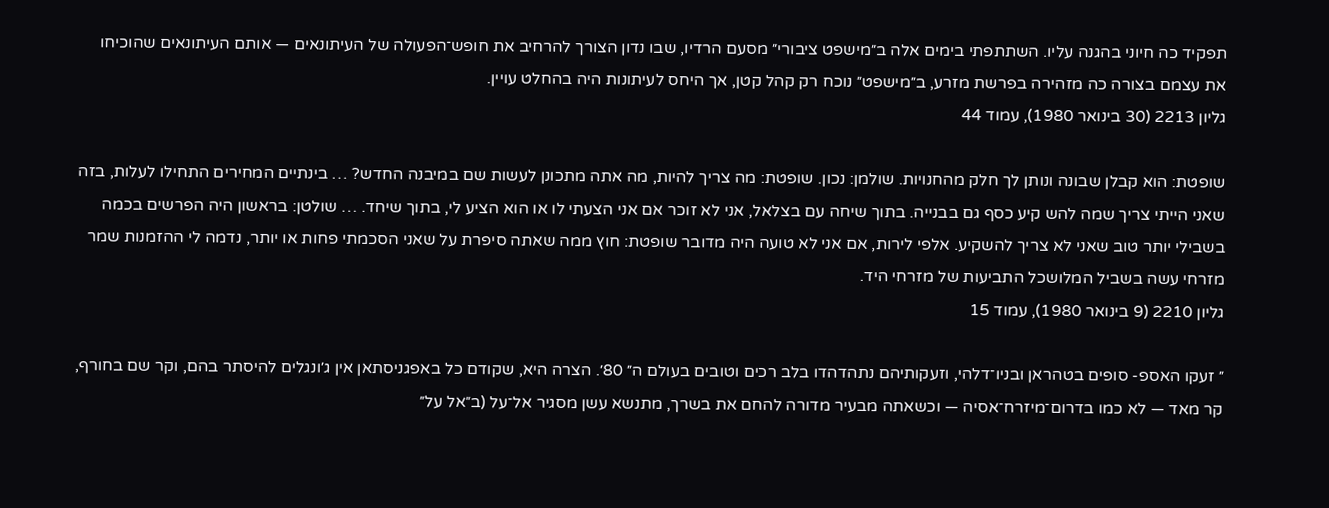תפקיד כה חיוני בהגנה עליו. השתתפתי בימים אלה ב״מישפט ציבורי״ מסעם הרדיו, שבו נדון הצורך להרחיב את חופש־הפעולה של העיתונאים — אותם העיתונאים שהוכיחו את עצמם בצורה כה מזהירה בפרשת מזרע, ב״מישפט״ נוכח רק קהל קטן, אך היחס לעיתונות היה בהחלט עויין.
גליון 2213 (30 בינואר 1980), עמוד 44

שופטת: הוא קבלן שבונה ונותן לך חלק מהחנויות. שולמן: נכון. שופטת: מה צריך להיות, מה אתה מתכונן לעשות שם במיבנה החדש? … בינתיים המחירים התחילו לעלות, בזה שאני הייתי צריך שמה להש קיע כסף גם בבנייה. בתוך שיחה עם בצלאל, אני לא זוכר אם אני הצעתי לו או הוא הציע לי, בתוך שיחד. … שולטן: בראשון היה הפרשים בכמה בשבילי יותר טוב שאני לא צריך להשקיע. אלפי לירות, אם אני לא טועה היה מדובר שופטת: חוץ ממה שאתה סיפרת על שאני הסכמתי פחות או יותר, נדמה לי ההזמנות שמר מזרחי עשה בשביל המלושכל התביעות של מזרחי היד.
גליון 2210 (9 בינואר 1980), עמוד 15

״ זעקו האספ- סופים בטהראן ובניו־דלהי, וזעקותיהם נתהדהדו בלב רכים וטובים בעולם ה״ 80׳. הצרה היא, שקודם כל באפגניסתאן אין ג׳ונגלים להיסתר בהם, וקר שם בחורף, קר מאד — לא כמו בדרום־מיזרח־אסיה — וכשאתה מבעיר מדורה להחם את בשרך, מתנשא עשן מסגיר אל־על (ב״אל על״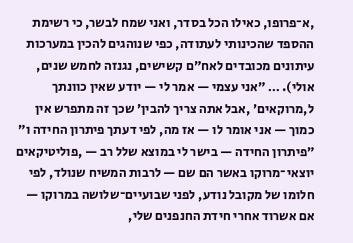,א־פרופו, כאילו הכל בסדר, ואני שמח לבשר, כי רשימת ההספד שהכינותי לעתודה, כפי שנוהגים להכין במערכות עיתונים מכובדים לאח״ם קשישים, נגנזה לחמש שנים, אולי). … ״אני עצמי — אמר לי — יודע שאין כוונתך ל,מרוקאים׳ ,אבל אתה צריך להבין׳ שכך זה מתפרש אין כמוך — אני אומר לו — אז מה, לפי דעתך פיתרון החידה ו״ ״פיתרון החידה — בישר לי במוצא שלל רב — ,פוליטיקאים יוצאי־מרוקו באשר הם שם — לרבות המשיח שנולד, לפי חלומו של מקובל נודע, לפני שבועיים־שלושה במרוקו — אם אשרוד אחרי חידת החנפנים שלי,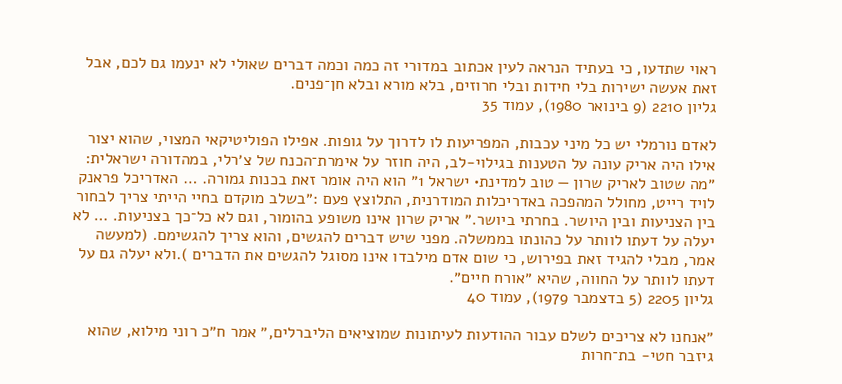ראוי שתדעו, כי בעתיד הנראה לעין אכתוב במדורי זה כמה וכמה דברים שאולי לא ינעמו גם לכם, אבל זאת אעשה ישירות בלי חידות ובלי חרוזים, בלא מורא ובלא חן־פנים.
גליון 2210 (9 בינואר 1980), עמוד 35

לאדם נורמלי יש כל מיני עכבות, המפריעות לו לדרוך על גופות. אפילו הפוליטיקאי המצוי, שהוא יצור אילו היה אריק עונה על הטענות בגילוי-לב, היה חוזר על אימרת־הכנח של צ׳רלי, במהדורה ישראלית: ״מה שטוב לאריק שרון — טוב למדינת• ישראל 1״ הוא היה אומר זאת בכנות גמורה. … האדריכל פראנק לויד רייט, מחולל המהפכה באדריכלות המודרנית, התלוצץ פעם :״בשלב מוקדם בחיי הייתי צריך לבחור בין הצניעות ובין היושר. בחרתי ביושר.״ אריק שרון אינו משופע בהומור, וגם לא כל־כך בצניעות. … לא יעלה על דעתו לוותר על כהונתו בממשלה. מפני שיש דברים להגשים, והוא צריך להגשימם. (למעשה אמר, מבלי להגיד זאת בפירוש, כי שום אדם מילבדו אינו מסוגל להגשים את הדברים ).ולא יעלה גם על דעתו לוותר על החווה, שהיא ״אורח חיים״.
גליון 2205 (5 בדצמבר 1979), עמוד 40

״אנחנו לא צריכים לשלם עבור ההודעות לעיתונות שמוציאים הליברלים,״ אמר ח״כ רוני מילוא, שהוא גיזבר חטי- בת־חרות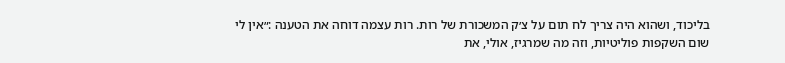בליכוד, ושהוא היה צריך לח תום על צ׳ק המשכורת של רות. רות עצמה דוחה את הטענה :״אין לי שום השקפות פוליטיות, וזה מה שמרגיז, אולי, את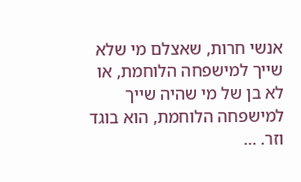אנשי חרות, שאצלם מי שלא שייך למישפחה הלוחמת, או לא בן של מי שהיה שייך למישפחה הלוחמת, הוא בוגד וזר. …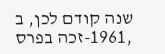שנה קודם לכן, ב ,1961-זכה בפרס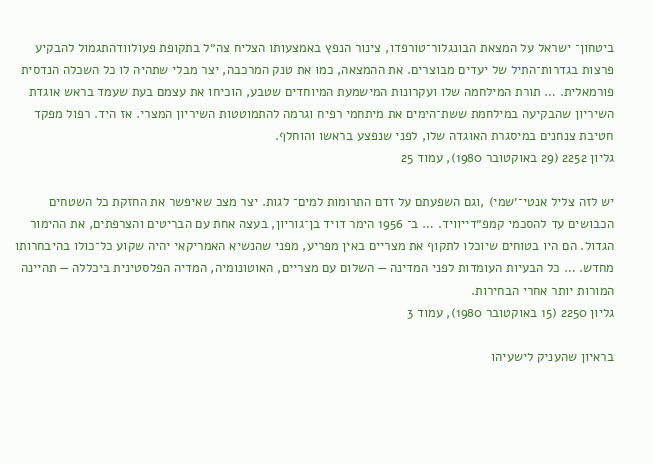ביטחון־ ישראל על המצאת הבונגלור־טורפדו, צינור הנפץ באמצעותו הצליח צה״ל בתקופת פעולוודהתגמול להבקיע פרצות בגדרות־התיל של יעדים מבוצרים. את ההמצאה, כמו את טנק המרכבה, יצר מבלי שתהיה לו כל השכלה הנדסית פורמאלית. … תורת המילחמה שלו ועקרונות המישמעת המיוחדים שטבע, הוכיחו את עצמם בעת שעמד בראש אוגדת השיריון שהבקיעה במילחמת ששת־הימים את מיתחמי רפיח וגרמה להתמוטטות השיריון המצרי. אז היד. רפול מפקד חטיבת צנחנים במיסגרת האוגדה שלו, לפני שנפצע בראשו והוחלף.
גליון 2252 (29 באוקטובר 1980), עמוד 25

יש לזה צליל אנטי־׳שמי) ,וגם השפעתם על זדם התרומות למים־ לגות. יצר מצכ שאיפשר את החזקת כל השטחים הכבושים עד להסכמי קמפ״דייוויד. … ב־ 1956 הימר דויד בן־גוריון, בעצה אחת עם הבריטים והצרפתים, את ההימור הגדול. הם היו בטוחים שיוכלו לתקוף את מצריים באין מפריע, מפני שהנשיא האמריקאי יהיה שקוע כל־כולו בהיבחרותו מחדש. … כל הבעיות העומדות לפני המדינה — השלום עם מצריים, האוטונומיה, המדיה הפלסטינית ביכללה — תהיינה המורות יותר אחרי הבחירות.
גליון 2250 (15 באוקטובר 1980), עמוד 3

בראיון שהעניק לישעיהו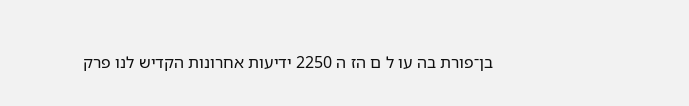בן־פורת בה עו ל ם הז ה 2250 ידיעות אחרונות הקדיש לנו פרק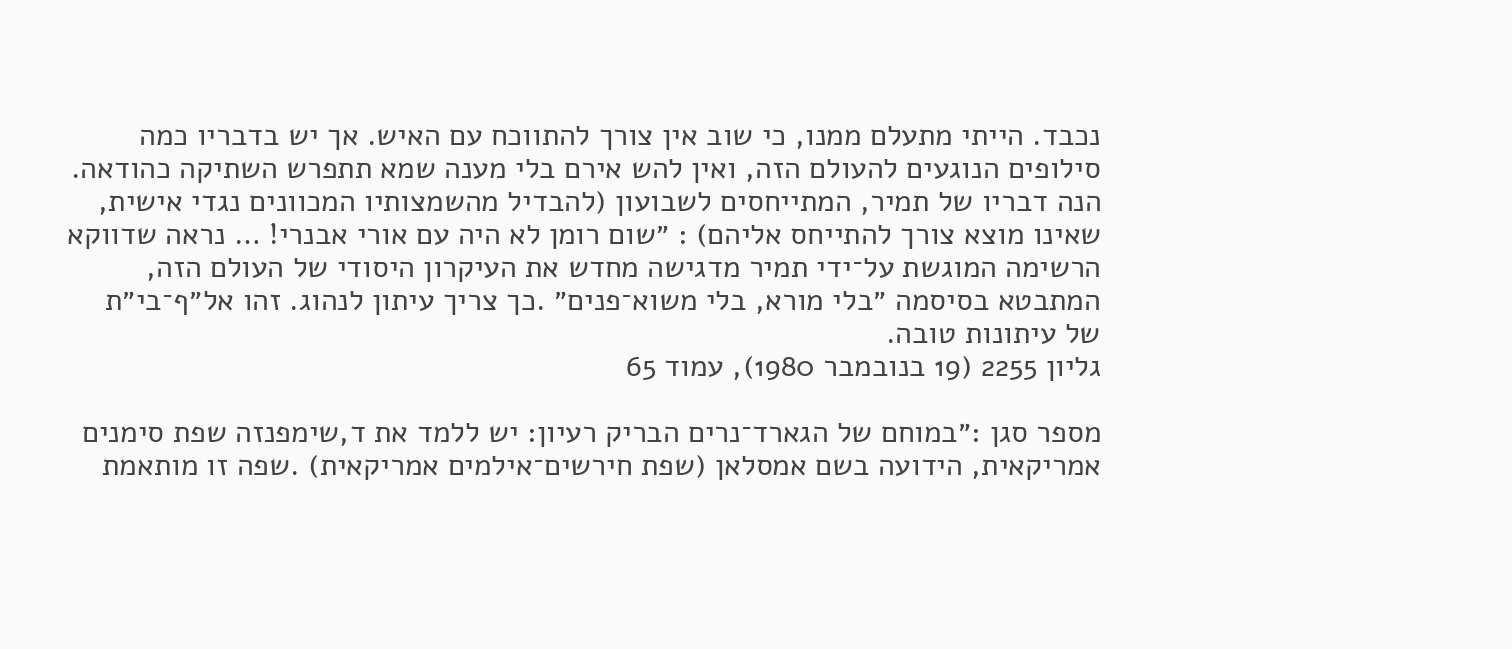נכבד. הייתי מתעלם ממנו, כי שוב אין צורך להתווכח עם האיש. אך יש בדבריו כמה סילופים הנוגעים להעולם הזה, ואין להש אירם בלי מענה שמא תתפרש השתיקה כהודאה. הנה דבריו של תמיר, המתייחסים לשבועון (להבדיל מהשמצותיו המכוונים נגדי אישית, שאינו מוצא צורך להתייחס אליהם) : ״שום רומן לא היה עם אורי אבנרי! … נראה שדווקא הרשימה המוגשת על־ידי תמיר מדגישה מחדש את העיקרון היסודי של העולם הזה, המתבטא בסיסמה ״בלי מורא, בלי משוא־פנים״ .כך צריך עיתון לנהוג. זהו אל״ף־בי״ת של עיתונות טובה.
גליון 2255 (19 בנובמבר 1980), עמוד 65

מספר סגן :״במוחם של הגארד־נרים הבריק רעיון: יש ללמד את ד,שימפנזה שפת סימנים אמריקאית, הידועה בשם אמסלאן (שפת חירשים־אילמים אמריקאית) .שפה זו מותאמת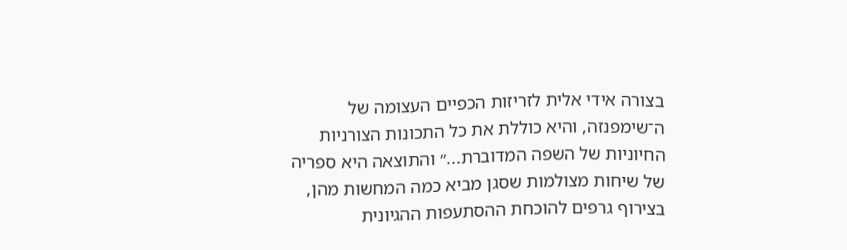בצורה אידי אלית לזריזות הכפיים העצומה של ה־שימפנזה, והיא כוללת את כל התכונות הצורניות החיוניות של השפה המדוברת...״ והתוצאה היא ספריה של שיחות מצולמות שסגן מביא כמה המחשות מהן, בצירוף גרפים להוכחת ההסתעפות ההגיונית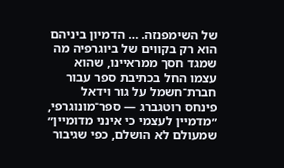של השימפנזה. … הדמיון ביניהם הוא רק בקווים של ביוגרפיה מה שמגד חסך ממראיינו, שהוא עצמו החל בכתיבת ספר עבור חברת־חשמל על גור וידאל פינחס רוטגברג — ספר־מונוגרפי, ״מדמיין לעצמי כי אינני מדומיין״ שמעולם לא הושלם, כפי שגיבור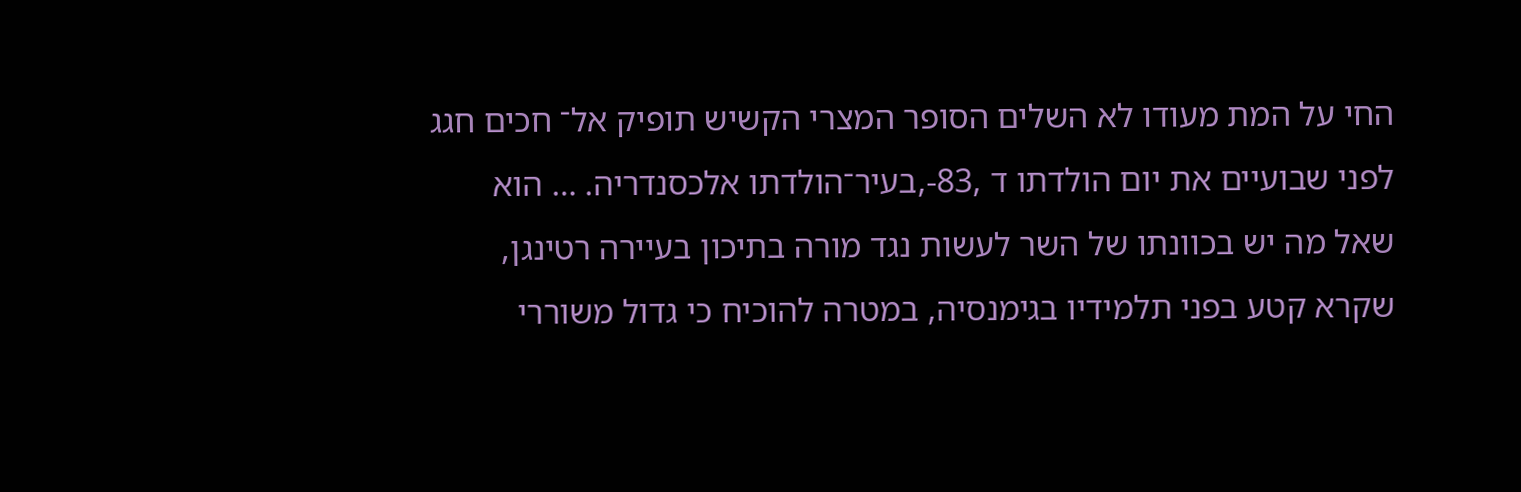החי על המת מעודו לא השלים הסופר המצרי הקשיש תופיק אל־ חכים חגג לפני שבועיים את יום הולדתו ד ,83-,בעיר־הולדתו אלכסנדריה. … הוא שאל מה יש בכוונתו של השר לעשות נגד מורה בתיכון בעיירה רטינגן, שקרא קטע בפני תלמידיו בגימנסיה, במטרה להוכיח כי גדול משוררי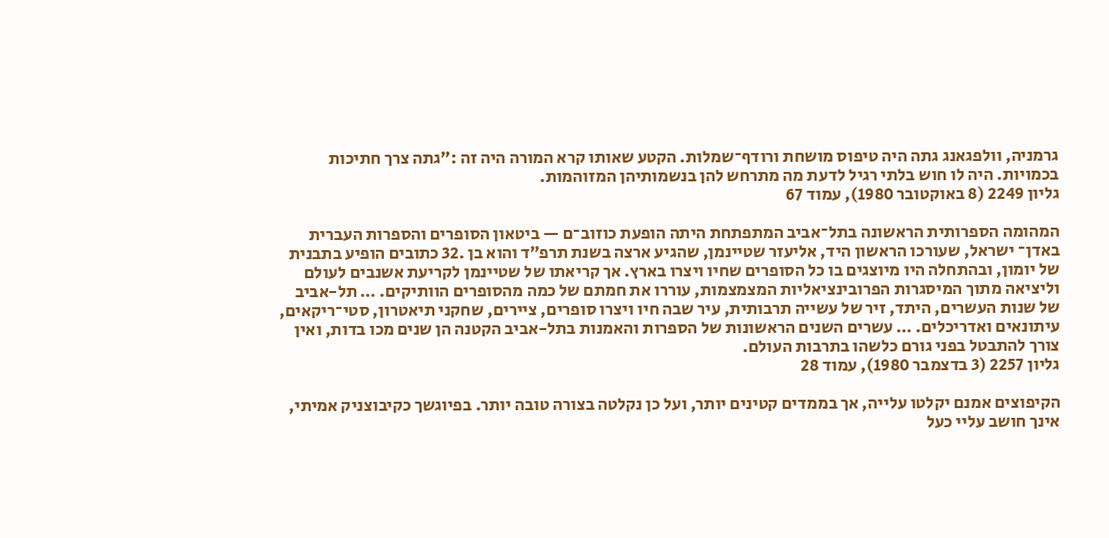גרמניה, וולפגאנג גתה היה טיפוס מושחת ורודף־שמלות. הקטע שאותו קרא המורה היה זה :״גתה צרך חתיכות בכמויות. היה לו חוש בלתי רגיל לדעת מה מתרחש להן בנשמותיהן המזוהמות.
גליון 2249 (8 באוקטובר 1980), עמוד 67

המהומה הספרותית הראשונה בתל־אביב המתפתחת היתה הופעת כוזוב־ם — ביטאון הסופרים והספרות העברית באדן־ ישראל, שעורכו הראשון היד, אליעזר שטיינמן, שהגיע ארצה בשנת תרפ״ד והוא בן .32 כתובים הופיע בתבנית של יומון, ובהתחלה היו מיוצגים בו כל הסופרים שחיו ויצרו בארץ. אך קריאתו של שטיינמן לקריעת אשנבים לעולם וליציאה מתוך המיסגרות הפרובינציאליות המצמצמות, עוררו את חמתם של כמה מהסופרים הוותיקים. … תל-אביב של שנות העשרים, היתד, זיר של עשייה תרבותית, עיר שבה חיו ויצרו סופרים, ציירים, שחקני תיאטרון, סטי־ריקאים, עיתונאים ואדריכלים. … עשרים השנים הראשונות של הספרות והאמנות בתל-אביב הקטנה הן שנים מכו בדות, ואין צורך להתבטל בפני גורם כלשהו בתרבות העולם.
גליון 2257 (3 בדצמבר 1980), עמוד 28

הקיפוצים אמנם יקלטו עלייה, אך בממדים קטינים יותר, ועל כן נקלטה בצורה טובה יותר. בפיוגשך כקיבוצניק אמיתי, אינך חושב עליי כעל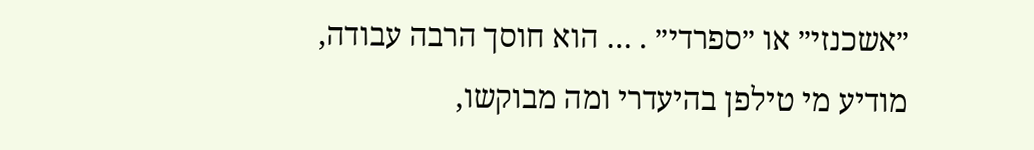״אשכנזי״ או ״ספרדי״ . … הוא חוסך הרבה עבודה, מודיע מי טילפן בהיעדרי ומה מבוקשו,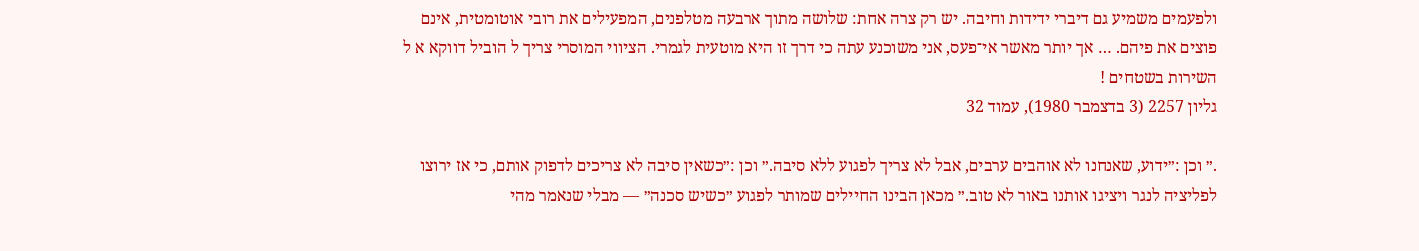ולפעמים משמיע גם דיברי ידידות וחיבה. יש רק צרה אחת: שלושה מתוך ארבעה מטלפנים, המפעילים את רובי אוטומטית, אינם פוצים את פיהם. … אך יותר מאשר אי־פעס, אני משוכנע עתה כי דרך זו היא מוטעית לגמרי. הציווי המוסרי צריך ל הוביל דווקא א ל השירות בשטחים !
גליון 2257 (3 בדצמבר 1980), עמוד 32

.״ וכן :״ידוע, שאנחנו לא אוהבים ערבים, אבל לא צריך לפגוע ללא סיבה.״ וכן :״כשאין סיבה לא צריכים לדפוק אותם, כי אז ירוצו לפליציה לנגר ויציגו אותנו באור לא טוב.״ מכאן הבינו החיילים שמותר לפגוע ״כשיש סכנה״ — מבלי שנאמר מהי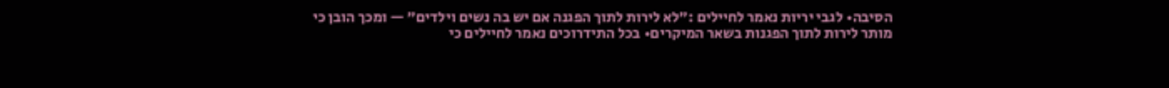הסיבה• לגבי יריות נאמר לחיילים :״לא לירות לתוך הפגנה אם יש בה נשים וילדים״ — ומכך הובן כי מותר לירות לתוך הפגנות בשאר המיקרים• בכל התידרוכים נאמר לחיילים כי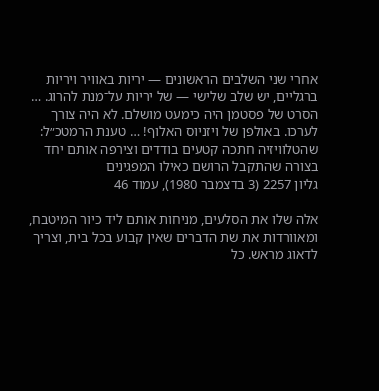אחרי שני השלבים הראשונים — יריות באוויר ויריות ברגליים, יש שלב שלישי — של יריות על־מנת להרוג. … הסרט של פסטמן היה כימעט מושלם. לא היה צורך לערכו. באולפן של ויזניוס האלוף! … טענת הרמטכ״ל: שהטלוויזיה חתכה קטעים בודדים וצירפה אותם יחד בצורה שהתקבל הרושם כאילו המפגינים
גליון 2257 (3 בדצמבר 1980), עמוד 46

אלה שלו את הסלעים, מניחות אותם ליד כיור המיטבח, ומאוורדות את שת הדברים שאין קבוע בכל בית, וצריך לדאוג מראש. כל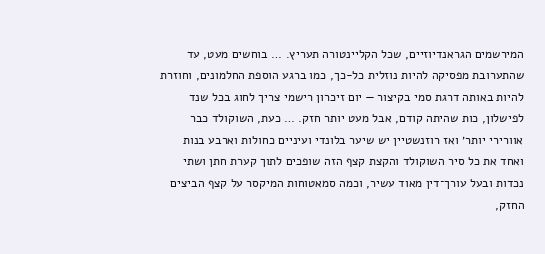המירשמים הגראנדיוזיים, שכל הקליינטורה תעריץ. … בוחשים מעט, עד שהתערובת מפסיקה להיות נוזלית כל-כך, כמו ברגע הוספת החלמונים, וחוזרת להיות באותה דרגת סמי בקיצור — יום זיכרון רישמי צריך לחוג בכל שנד לפישלון, כות שהיתה קודם, אבל מעט יותר חזק. … כעת, השוקולד כבר אוורירי יותר׳ ואז רוזנשטיין יש שיער בלונדי ועיניים כחולות וארבע בנות ואחד את כל סיר השוקולד והקצת קצף הזה שופכים לתוך קערת חתן ושתי נכדות ובעל עורך־דין מאוד עשיר, וכמה סמאטוחות המיקסר על קצף הביצים החזק,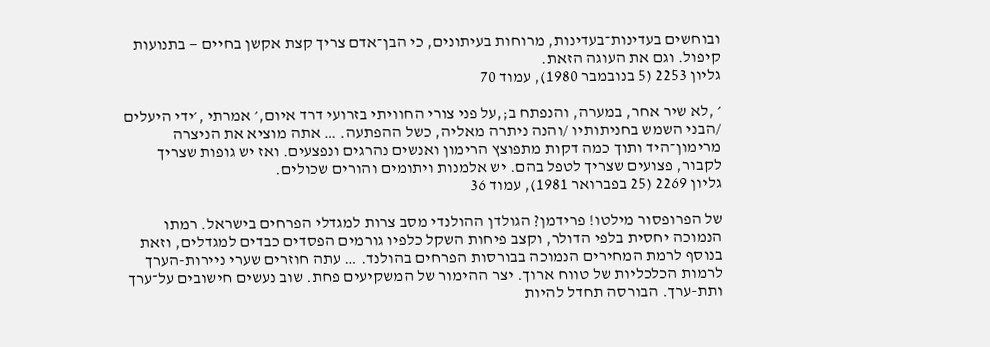ובוחשים בעדינות־בעדינות, מרוחות בעיתונים, כי הבן־אדם צריך קצת אקשן בחיים — בתנועות קיפול. וגם את העוגה הזאת.
גליון 2253 (5 בנובמבר 1980), עמוד 70

׳ ,לא שיר אחר, במערה, והנפתח ב;,על פני צורי החוויתי בזרועי דרד איום,׳ אמרתי ,׳ידי היעלים /הבני השמש בחניתותיו /והנה ניתרה מאליה, כשל ההפתעה. … אתה מוציא את הניצרה מרימון־היד ותוך כמה דקות מתפוצץ הרימון ואנשים נהרגים ונפצעים. ואז יש גופות שצריך לקבור, פצועים שצריך לטפל בהם. יש אלמנות ויתומים והורים שכולים.
גליון 2269 (25 בפברואר 1981), עמוד 36

של הפרופסור מילטו! פרידמן? הגולדן ההולנדי מסב צרות למגדלי הפרחים בישראל. רמתו הנמוכה יחסית בלפי הדולר, וקצב פיחות השקל כלפיו גורמים הפסדים כבדים למגדלים, וזאת בנוסף לרמת המחירים הנמוכה בבורסות הפרחים בהולנד. … עתה חוזרים שערי ניירות-הערך לרמות הכלכליות של טווח ארוך. יצר ההימור של המשקיעים פחת. שוב נעשים חישובים על־ערך ותת-ערך. הבורסה תחדל להיות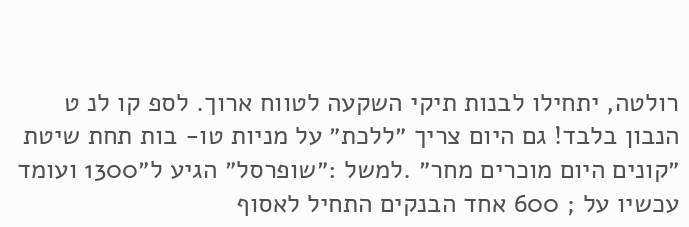רולטה, יתחילו לבנות תיקי השקעה לטווח ארוך. לספ קו לנ ט הנבון בלבד! גם היום צריך ״ללכת״ על מניות טו- בות תחת שיטת ״קונים היום מוכרים מחר״ .למשל :״שופרסל״ הגיע ל״1300 ועומד עכשיו על ; 600 אחד הבנקים התחיל לאסוף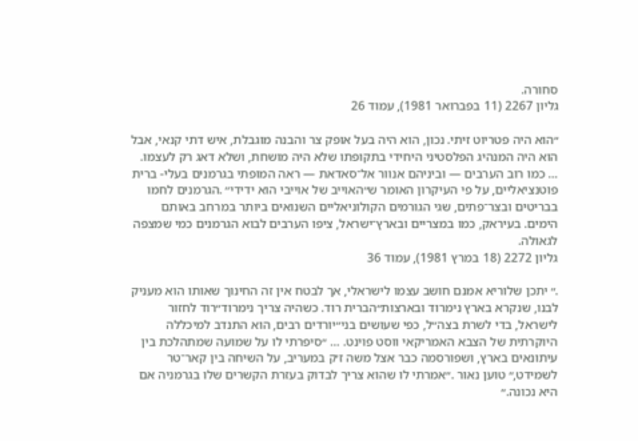סחורה.
גליון 2267 (11 בפברואר 1981), עמוד 26

״הוא היה פטריוט זיתי. נכון, הוא היה בעל אופק צר והבנה מוגבלת, איש דתי קנאי, אבל הוא היה המנהיג הפלסטיני היחידי בתקופתו שלא היה מושחת, ושלא דאג רק לעצמו. … כמו רוב הערבים — וביניהם אנוור אל־סאדאת — ראה המופתי בגרמנים בעלי- ברית פוטנציאליים, על פי העיקרון האומר ש״האוייב של אוייבי הוא ידידי״ .הגרמנים לחמו בבריטים ובצר־פתים, שגי הגורמים הקולוניאליים השנואים ביותר במרחב באותם הימים. בעיראק, כמו במצריים ובארץ־ישראל, ציפו הערבים לבוא הגרמנים כמי שמצפה לגאולה.
גליון 2272 (18 במרץ 1981), עמוד 36

.״ יתכן שלוריא אמנם חושב עצמו לישראלי, אך לבטח אין זה החינוך שאותו הוא מעניק לבנו, שנקרא בארץ נימרוד ובארצות״הברית רוד. כשהיה צריך נימרוד״רוד לחזור לישראל, בדי לשרת בצה״ל, כפי שעושים בני״יורדים רבים, הוא התנדב למיכללה היוקרתית של הצבא האמריקאי ווסט פוינט. … ״סיפרתי לו על שמועה שמתהלכת בין עיתונאים בארץ, ושפורסמה כבר אצל משה ז׳ק במעריב, על השיחה בין קאר־טר לשמידט,״ טוען נאור .״אמרתי לו שהוא צריך לבדוק בעזרת הקשרים שלו בגרמניה אם היא נכונה.״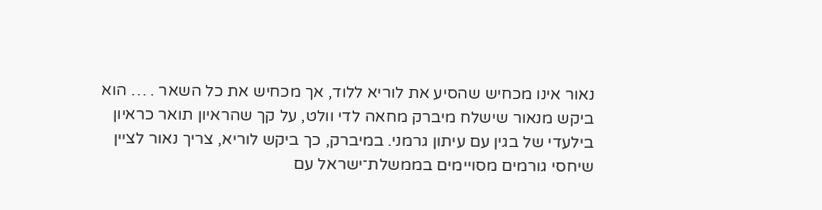נאור אינו מכחיש שהסיע את לוריא ללוד, אך מכחיש את כל השאר . … הוא ביקש מנאור שישלח מיברק מחאה לדי וולט, על קך שהראיון תואר כראיון בילעדי של בגין עם עיתון גרמני. במיברק, כך ביקש לוריא, צריך נאור לציין שיחסי גורמים מסויימים בממשלת־ישראל עם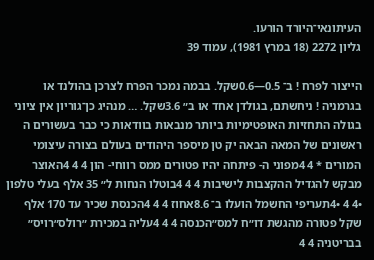העיתונאי־היורד הורעו.
גליון 2272 (18 במרץ 1981), עמוד 39

הייצור לפרח ! ב־ 0.5—0.6שקל. בבמה נמכר הפרח לצרכן בהולנד או בגרמניה ! ניחשתם, בגולדן אחד או ב״ 3.6שקל. … מנהיג כן־גוריון אין ציוני בגולה התחזיות האופטימיות ביותר מנבאות בוודאות כי כבר בעשורים ה ראשונים של המאה הבאה יק טן מיספר היהודים בעולם בצורה עיצומי המורים * 4 4מפוני ה- פיתחה יהיו פטורים ממס רווחי- הון 4 4 4האוצר מבקש להגדיל ההקצבות לישיבות 4 4 4בוטלו הנחות ל״ 35 אלף בעלי טלפון •4 4 •4תעריפי החשמל הועלו ב־ 8.6אחוז 4 4 4הכנסת שכיר עד 170 אלף שקל פטורה מהגשת דו״ח למס״הכנסה 4 4 4עליה במכירת ״רולס״רויס״ בבריטניה 4 4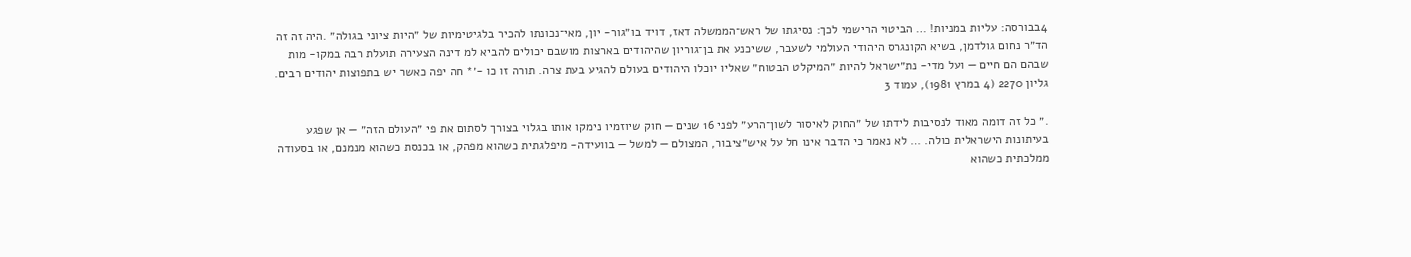4בבורסה: עליות במניות! … הביטוי הרישמי לכך: נסיגתו של ראש־הממשלה דאז, דויד בו״גור- יון, מאי־נכונתו להכיר בלגיטימיות של ״היות ציוני בגולה״ .היה זה זה הד״ר נחום גולדמן, בשיא הקונגרס היהודי העולמי לשעבר, ששיכנע את בן־גוריון שהיהודים בארצות מושבם יכולים להביא למ דינה הצעירה תועלת רבה במקו- מות שבהם הם חיים — ועל מדי- נת״ישראל להיות ״המיקלט הבטוח״ שאליו יוכלו היהודים בעולם להגיע בעת צרה. תורה זו כו -׳* חה יפה כאשר יש בתפוצות יהודים רבים.
גליון 2270 (4 במרץ 1981), עמוד 3

.״ כל זה דומה מאוד לנסיבות לידתו של ״החוק לאיסור לשון־הרע״ לפני 16 שנים — חוק שיוזמיו נימקו אותו בגלוי בצורך לסתום את פי ״העולם הזה״ — אן שפגע בעיתונות הישראלית כולה. … לא נאמר כי הדבר אינו חל על איש״ציבור, המצולם — למשל — בוועידה- מיפלגתית כשהוא מפהק, או בכנסת כשהוא מנמנם, או בסעודה ממלכתית כשהוא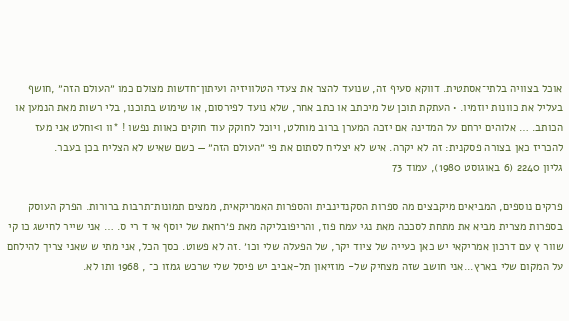אוכל בצוויה בלתי־אסתטית. דווקא סעיף זה, שנועד להצר את צעדי הטלוויזיה ועיתון־חדשות מצולם כמו ״העולם הזה״ ,חושף בעליל את כוונות יוזמיו. • העתקת תוכן של מיכתב או כתב אחר, שלא נועד לפירסום, או שימוש בתוכנו, בלי רשות מאת הנמען או הכותב. … אלוהים ירחם על המדינה אם יזכה המערן ברוב מוחלט, ויוכל לחוקק עוד חוקים כאוות נפשו ! *וו ו>וחלט אני מעז להכריז כאן בצורה פסקנית: זה לא יקרה. איש לא יצליח לסתום את פי ״העולם הזה״ — כשם שאיש לא הצליח בכן בעבר.
גליון 2240 (6 באוגוסט 1980), עמוד 73

פרקים נוספים, המביאים מיקבצים מה ספרות הסקנדינבית והספרות האמריקאית, ממצים תמונות־תרבות ברורות. הפרק העוסק בספרות מצרית מביא את מתחת לסככה מאת נגי עמח פוז, והריפובליקה מאת פ׳רחאת של יוסף אי ד רי ס. … אני שייר לחישג כו קי שוור ץ עם דרכון אמריקאי יש כאן כעייה של ציוד יקר, של הפעלה שלי וכו׳ .זה לא פשוט. כסך הכל, אני מתי ש שאני צריך להילחם על המקום שלי בארץ...אני חושב שזה מצחיק של- מוזיאון תל-אביב יש פיסל שלי שרכש גמזו כ־ , 1968 ותו לא.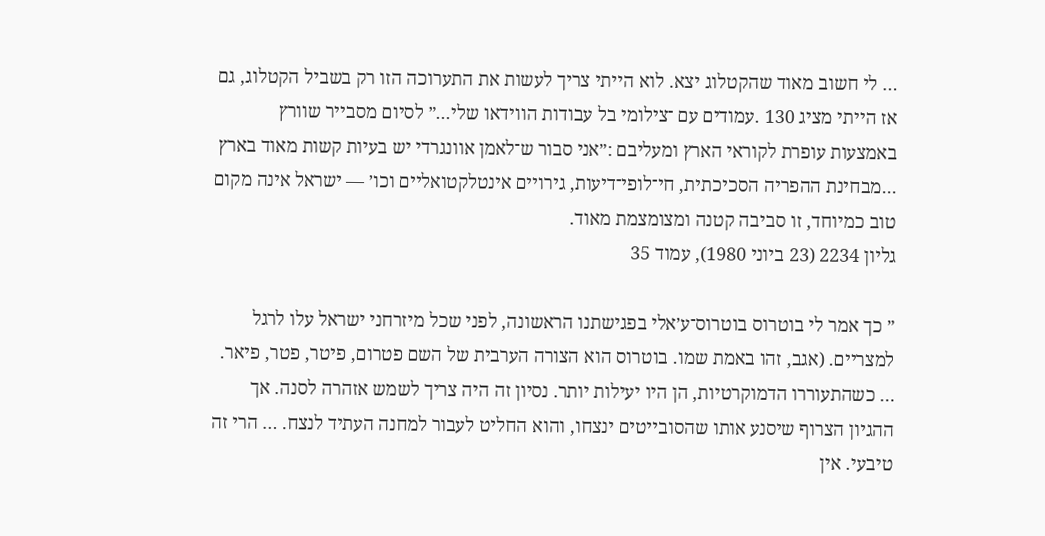… לי חשוב מאוד שהקטלוג יצא. לוא הייתי צריך לעשות את התערוכה הזו רק בשביל הקטלוג, גם אז הייתי מציג 130 .עמודים עם ־צילומי בל עבודות הווידאו שלי...״ לסיום מסבייר שוורץ באמצעות עופרת לקוראי הארץ ומעליבם :״אני סבור ש־לאמן אוונגרדי יש בעיות קשות מאוד בארץ ...מבחינת ההפריה הסכיכתית, חי־לופי־דיעות, גירויים אינטלקטואליים וכו׳ — ישראל אינה מקום טוב כמיוחד, זו סביבה קטנה ומצומצמת מאוד.
גליון 2234 (23 ביוני 1980), עמוד 35

״ כך אמר לי בוטרוס בוטרוס־ע׳אלי בפגישתנו הראשונה, לפני שכל מיזרחני ישראל עלו לרגל למצריים. (אגב, זהו באמת שמו. בוטרוס הוא הצורה הערבית של השם פטרום, פיטר, פטר, פיאר. … כשהתעוררו הדמוקרטיות, הן היו יעילות יותר. נסיון זה היה צריך לשמש אזהרה לסנה. אך ההגיון הצרוף שיסנע אותו שהסובייטים ינצחו, והוא החליט לעבור למחנה העתיד לנצח. … הרי זה טיבעי. אין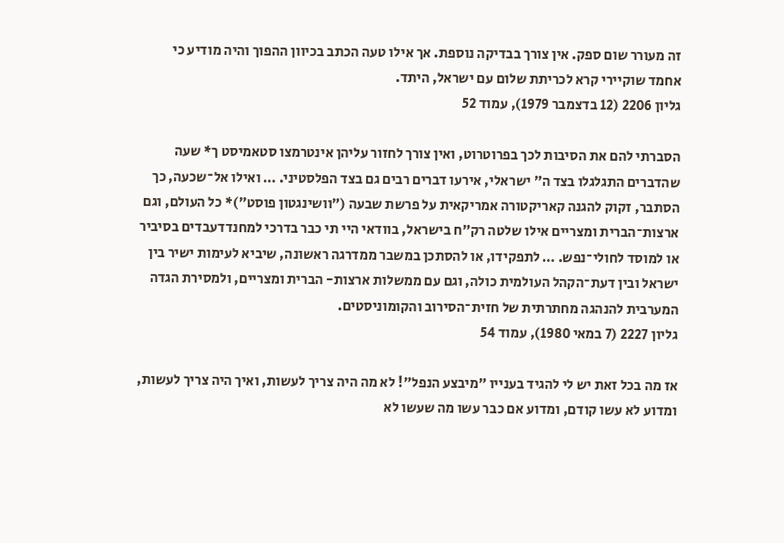זה מעורר שום ספק. אין צורך בבדיקה נוספת. אך אילו טעה הכתב בכיוון ההפוך והיה מודיע כי אחמד שוקיירי קרא לכריתת שלום עם ישראל, היתד.
גליון 2206 (12 בדצמבר 1979), עמוד 52

הסברתי להם את הסיבות לכך בפרוטרוט, ואין צורך לחזור עליהן אינטרמצו סטאמיסט ך* שעה שהדברים התגלגלו בצד ה״ ישראלי, אירעו דברים רבים גם בצד הפלסטיני. … ואילו אל־שכעה, כך הסתבר, זקוק להגנה קאריקטורה אמריקאית על פרשת שבעה (״וושינגטון פוסט״)* כל העולם, וגם ארצות־הברית ומצריים אילו שלטה רק״ח בישראל, בוודאי היי תי כבר בדרכי למחנדדעבדים בסיביר או למוסד לחולי־נפש. … לתפקידו, או להסתכן במשבר ממדרגה ראשונה, שיביא לעימות ישיר בין ישראל ובין דעת־הקהל העולמית כולה, וגם עם ממשלות ארצות- הברית ומצריים, ולמסירת הגדה המערבית להנהגה מחתרתית של חזית־הסירוב והקומוניסטים.
גליון 2227 (7 במאי 1980), עמוד 54

אז מה בכל זאת יש לי להגיד בענייו ״מיבצע הנפל״! לא מה היה צריך לעשות, ואיך היה צריך לעשות, ומדוע לא עשו קודם, ומדוע אם כבר עשו מה שעשו לא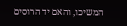המשיכו, והאם יד הרוסים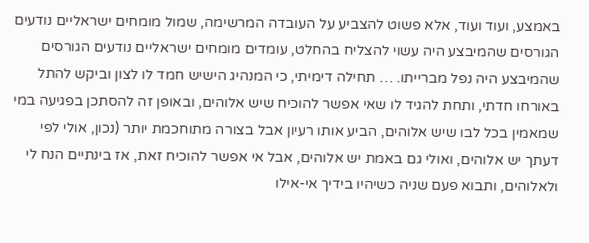באמצע, ועוד ועוד, אלא פשוט להצביע על העובדה המרשימה, שמול מומחים ישראליים נודעים הגורסים שהמיבצע היה עשוי להצליח בהחלט, עומדים מומחים ישראליים נודעים הגורסים שהמיבצע היה נפל מברייתו. … תחילה דימיתי, כי המנהיג הישיש חמד לו לצון וביקש להתל באורחו חדתי, ותחת להגיד לו שאי אפשר להוכיח שיש אלוהים, ובאופן זה להסתכן בפגיעה במי שמאמין בכל לבו שיש אלוהים, הביע אותו רעיון אבל בצורה מתוחכמת יותר (נכון, אולי לפי דעתך יש אלוהים, ואולי גם באמת יש אלוהים, אבל אי אפשר להוכיח זאת, אז בינתיים הנח לי ולאלוהים, ותבוא פעם שניה כשיהיו בידיך אי-אילו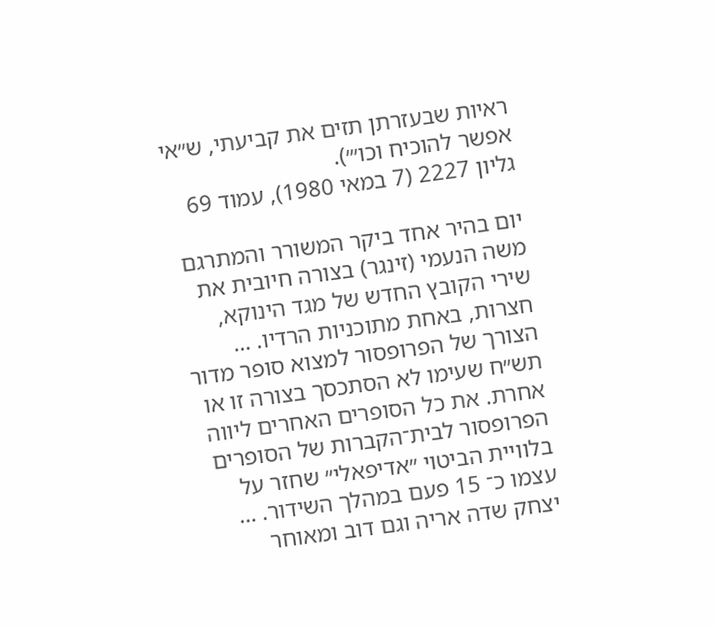ראיות שבעזרתן תזים את קביעתי, ש״אי אפשר להוכיח וכו״׳).
גליון 2227 (7 במאי 1980), עמוד 69

יום בהיר אחד ביקר המשורר והמתרגם משה הנעמי (זינגר) בצורה חיובית את שירי הקובץ החדש של מגד הינוקא, חצרות, באחת מתוכניות הרדיו. … הצורך של הפרופסור למצוא סופר מדור תש״ח שעימו לא הסתכסך בצורה זו או אחרת. את כל הסופרים האחרים ליווה הפרופסור לבית־הקברות של הסופרים בלוויית הביטוי ״אדיפאלי״ שחזר על עצמו כ־ 15 פעם במהלך השידור. … יצחק שדה אריה וגם דוב ומאוחר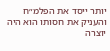יותר ייסד את הפלמ״ח והעניק את חסותו הוא היה יוצרה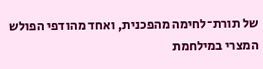של תורת־לחימה מהפכנית, ואחד מהודפי הפולש המצרי במילחמת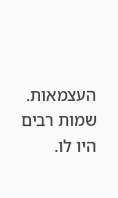העצמאות. שמות רבים היו לו.